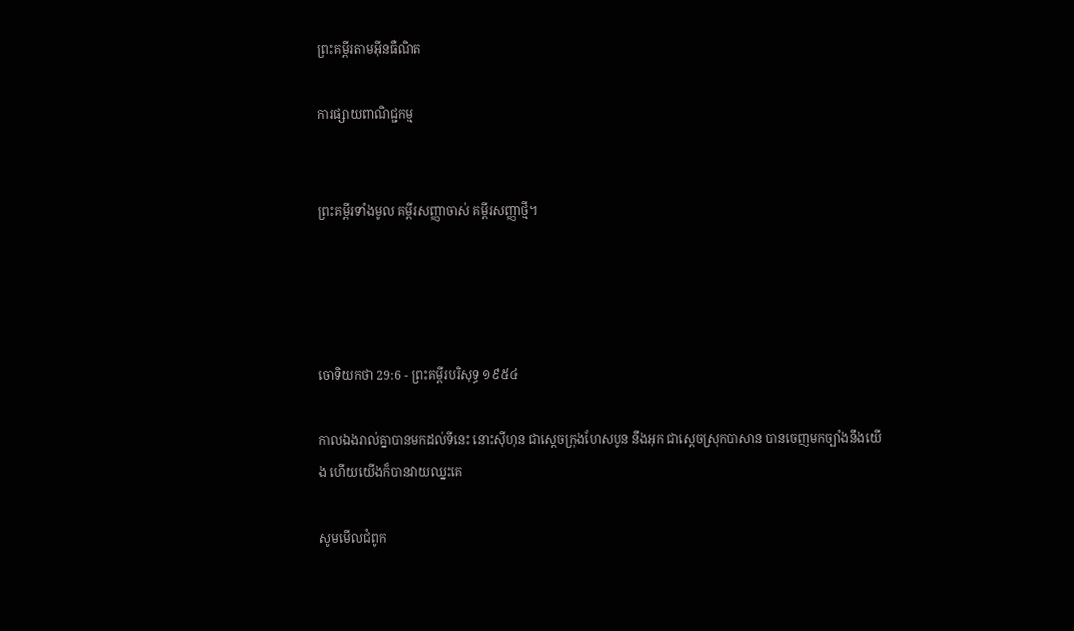ព្រះគម្ពីរតាមអ៊ីនធឺណិត

ការផ្សាយពាណិជ្ជកម្ម


ព្រះគម្ពីរទាំងមូល គម្ពីរសញ្ញាចាស់ គម្ពីរសញ្ញាថ្មី។




ចោទិយ‌កថា 29:6 - ព្រះគម្ពីរបរិសុទ្ធ ១៩៥៤

កាលឯងរាល់គ្នាបានមកដល់ទីនេះ នោះស៊ីហុន ជាស្តេចក្រុងហែសបូន នឹងអុក ជាស្តេចស្រុកបាសាន បានចេញមកច្បាំងនឹងយើង ហើយយើងក៏បានវាយឈ្នះគេ

សូមមើលជំពូក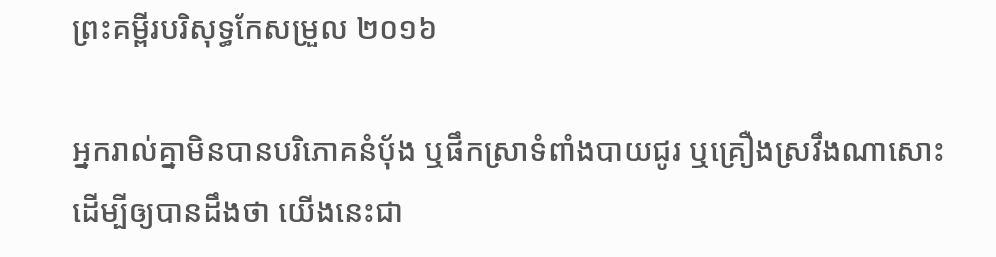ព្រះគម្ពីរបរិសុទ្ធកែសម្រួល ២០១៦

អ្នករាល់គ្នាមិនបានបរិ‌ភោគនំបុ័ង ឬផឹកស្រាទំពាំង‌បាយ‌ជូរ ឬគ្រឿងស្រវឹងណាសោះ ដើម្បីឲ្យបានដឹងថា យើងនេះជា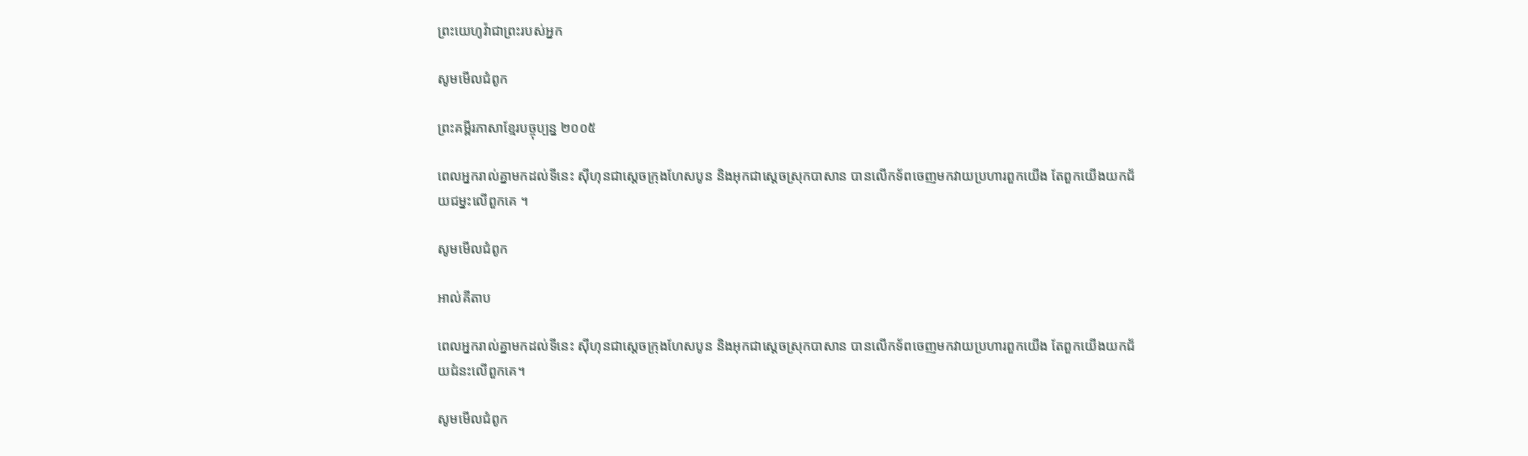ព្រះ‌យេហូវ៉ាជាព្រះរបស់អ្នក

សូមមើលជំពូក

ព្រះគម្ពីរភាសាខ្មែរបច្ចុប្បន្ន ២០០៥

ពេលអ្នករាល់គ្នាមកដល់ទីនេះ ស៊ីហុនជាស្ដេចក្រុងហែស‌បូន និងអុកជាស្ដេចស្រុកបាសាន បានលើកទ័ពចេញមកវាយប្រហារពួកយើង តែពួកយើងយកជ័យ‌ជម្នះលើពួកគេ ។

សូមមើលជំពូក

អាល់គីតាប

ពេលអ្នករាល់គ្នាមកដល់ទីនេះ ស៊ីហុនជាស្តេចក្រុងហែស‌បូន និងអុកជាស្តេចស្រុកបាសាន បានលើកទ័ពចេញមកវាយប្រហារពួកយើង តែពួកយើងយកជ័យជំនះលើពួកគេ។

សូមមើលជំពូក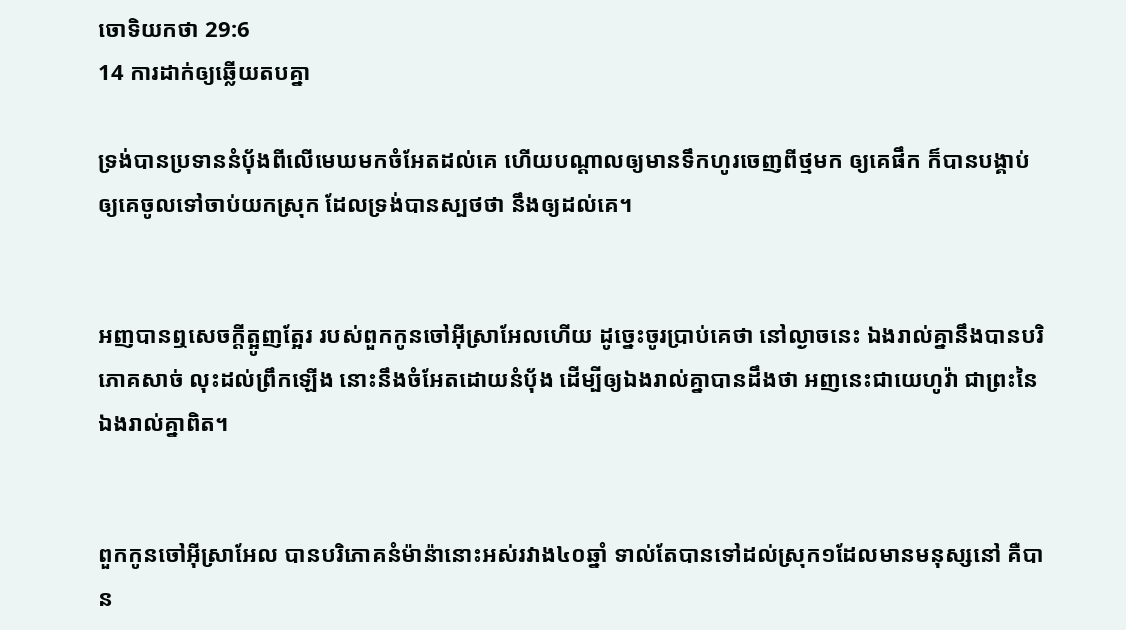ចោទិយ‌កថា 29:6
14 ការដាក់ឲ្យឆ្លើយតបគ្នា

ទ្រង់បានប្រទាននំបុ័ងពីលើមេឃមកចំអែតដល់គេ ហើយបណ្តាលឲ្យមានទឹកហូរចេញពីថ្មមក ឲ្យគេផឹក ក៏បានបង្គាប់ ឲ្យគេចូលទៅចាប់យកស្រុក ដែលទ្រង់បានស្បថថា នឹងឲ្យដល់គេ។


អញបានឮសេចក្ដីត្អូញ‌ត្អែរ របស់ពួកកូនចៅអ៊ីស្រាអែលហើយ ដូច្នេះចូរប្រាប់គេថា នៅល្ងាចនេះ ឯងរាល់គ្នានឹងបានបរិភោគសាច់ លុះដល់ព្រឹកឡើង នោះនឹងចំអែតដោយនំបុ័ង ដើម្បីឲ្យឯងរាល់គ្នាបានដឹងថា អញនេះជាយេហូវ៉ា ជាព្រះនៃឯងរាល់គ្នាពិត។


ពួកកូនចៅអ៊ីស្រាអែល បានបរិភោគនំម៉ាន៉ានោះអស់រវាង៤០ឆ្នាំ ទាល់តែបានទៅដល់ស្រុក១ដែលមានមនុស្សនៅ គឺបាន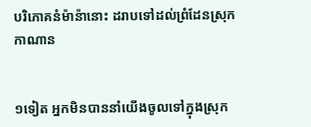បរិភោគនំម៉ាន៉ានោះ ដរាបទៅដល់ព្រំ‌ដែនស្រុកកាណាន


១ទៀត អ្នកមិនបាននាំយើងចូលទៅក្នុងស្រុក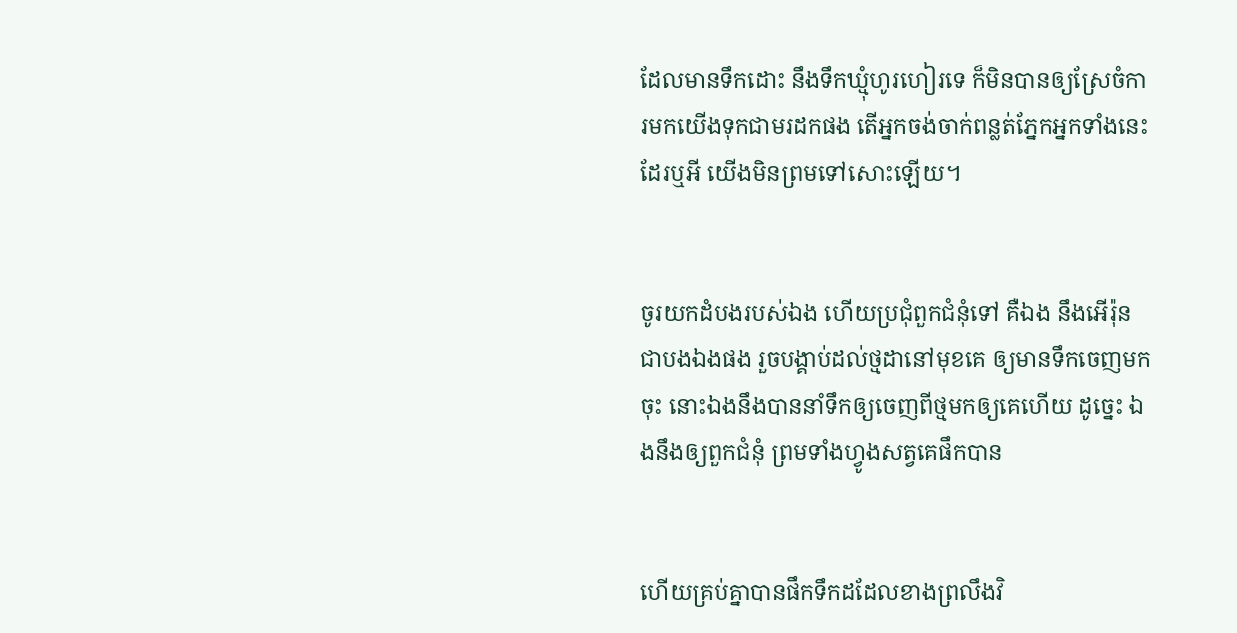ដែលមានទឹកដោះ នឹងទឹកឃ្មុំហូរ‌ហៀរទេ ក៏មិនបានឲ្យស្រែចំការមកយើងទុកជាមរដកផង តើអ្នកចង់ចាក់ពន្លត់ភ្នែកអ្នកទាំងនេះដែរឬអី យើងមិនព្រមទៅសោះឡើយ។


ចូរយកដំបងរបស់ឯង ហើយប្រជុំពួកជំនុំទៅ គឺឯង នឹងអើរ៉ុនជាបងឯងផង រួចបង្គាប់ដល់ថ្មដានៅមុខគេ ឲ្យមានទឹកចេញមកចុះ នោះឯងនឹងបាននាំទឹកឲ្យចេញពីថ្មមកឲ្យគេហើយ ដូច្នេះ ឯងនឹងឲ្យពួកជំនុំ ព្រមទាំងហ្វូងសត្វគេផឹកបាន


ហើយគ្រប់គ្នាបានផឹកទឹកដដែលខាងព្រលឹងវិ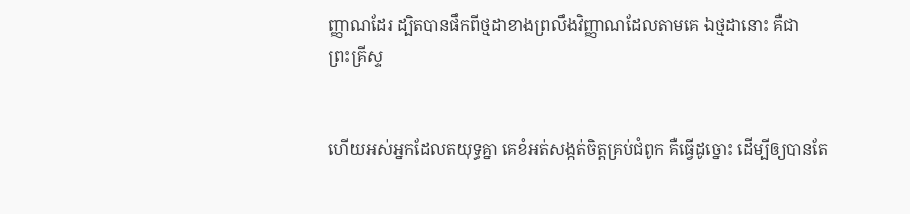ញ្ញាណដែរ ដ្បិតបានផឹកពីថ្មដាខាងព្រលឹង‌វិញ្ញាណដែលតាមគេ ឯថ្មដានោះ គឺជាព្រះ‌គ្រីស្ទ


ហើយអស់អ្នកដែលត‌យុទ្ធគ្នា គេខំអត់សង្កត់ចិត្តគ្រប់ជំពូក គឺធ្វើដូច្នោះ ដើម្បីឲ្យបានតែ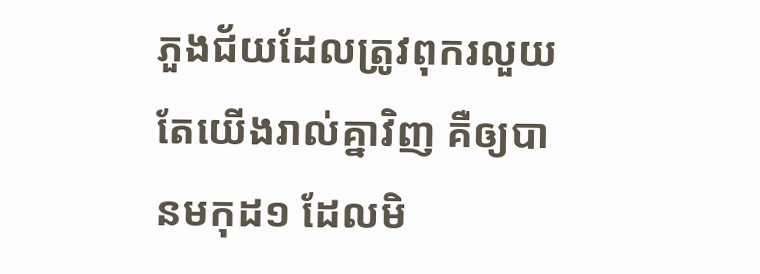ភួងជ័យដែលត្រូវពុក‌រលួយ តែយើងរាល់គ្នាវិញ គឺឲ្យបានមកុដ១ ដែលមិ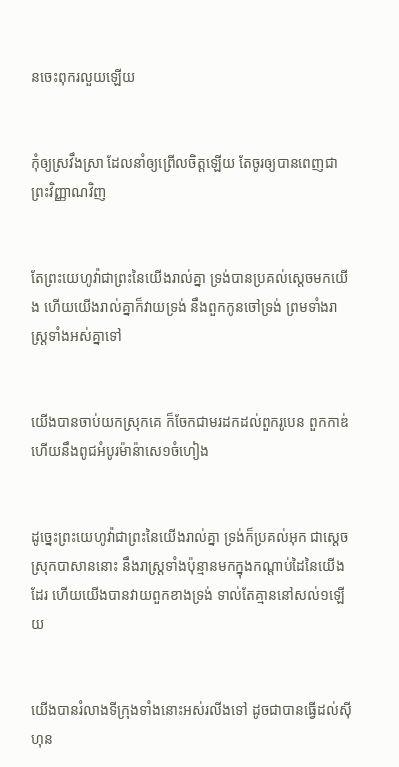នចេះពុក‌រលួយឡើយ


កុំឲ្យស្រវឹងស្រា ដែលនាំឲ្យព្រើលចិត្តឡើយ តែចូរឲ្យបានពេញជាព្រះ‌វិញ្ញាណវិញ


តែព្រះ‌យេហូវ៉ាជាព្រះនៃយើងរាល់គ្នា ទ្រង់បានប្រគល់ស្តេចមកយើង ហើយយើងរាល់គ្នាក៏វាយទ្រង់ នឹងពួកកូនចៅទ្រង់ ព្រមទាំងរាស្ត្រទាំងអស់គ្នាទៅ


យើងបានចាប់យកស្រុកគេ ក៏ចែកជាមរដកដល់ពួករូបេន ពួកកាឌ់ ហើយនឹងពូជអំបូរម៉ាន៉ាសេ១ចំហៀង


ដូច្នេះព្រះ‌យេហូវ៉ាជាព្រះនៃយើងរាល់គ្នា ទ្រង់ក៏ប្រគល់អុក ជាស្តេចស្រុកបាសាននោះ នឹងរាស្ត្រទាំងប៉ុន្មានមកក្នុងកណ្តាប់ដៃនៃយើងដែរ ហើយយើងបានវាយពួកខាងទ្រង់ ទាល់តែគ្មាននៅសល់១ឡើយ


យើងបានរំលាងទីក្រុងទាំងនោះអស់រលីងទៅ ដូចជាបានធ្វើដល់ស៊ីហុន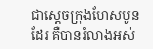ជាស្តេចក្រុងហែសបូនដែរ គឺបានរំលាងអស់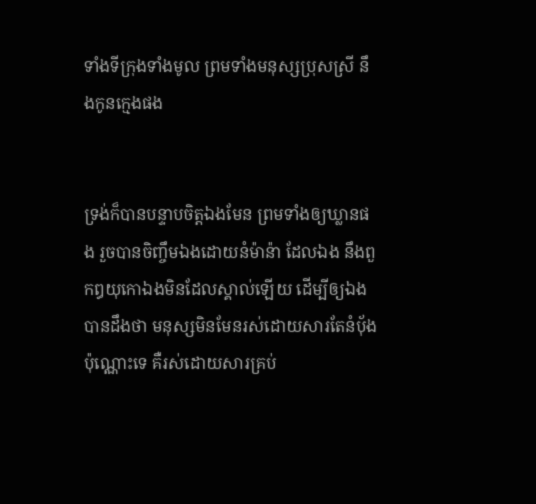ទាំងទីក្រុងទាំងមូល ព្រមទាំងមនុស្សប្រុសស្រី នឹងកូនក្មេងផង


ទ្រង់ក៏បានបន្ទាបចិត្តឯងមែន ព្រមទាំងឲ្យឃ្លានផង រួចបានចិញ្ចឹមឯងដោយនំម៉ាន៉ា ដែលឯង នឹងពួកឰយុកោឯងមិនដែលស្គាល់ឡើយ ដើម្បីឲ្យឯងបានដឹងថា មនុស្សមិនមែនរស់ដោយ‌សារតែនំបុ័ងប៉ុណ្ណោះទេ គឺរស់ដោយ‌សារគ្រប់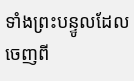ទាំងព្រះ‌បន្ទូលដែលចេញពី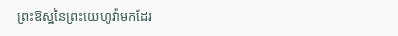ព្រះ‌ឱស្ឋនៃព្រះ‌យេហូវ៉ាមកដែរ